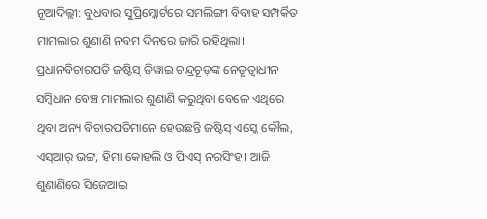ନୂଆଦିଲ୍ଲୀ: ବୁଧବାର ସୁପ୍ରିମ୍କୋର୍ଟରେ ସମଲିଙ୍ଗୀ ବିବାହ ସମ୍ପର୍କିତ ମାମଲାର ଶୁଣାଣି ନବମ ଦିନରେ ଜାରି ରହିଥିଲା। ପ୍ରଧାନବିଚାରପତି ଜଷ୍ଟିସ୍ ଡିୱାଇ ଚନ୍ଦ୍ରଚୂଡ଼ଙ୍କ ନେତୃତ୍ବାଧୀନ ସମ୍ବିଧାନ ବେଞ୍ଚ ମାମଲାର ଶୁଣାଣି କରୁଥିବା ବେଳେ ଏଥିରେ ଥିବା ଅନ୍ୟ ବିଚାରପତିମାନେ ହେଉଛନ୍ତି ଜଷ୍ଟିସ୍ ଏସ୍କେ କୌଲ, ଏସ୍ଆର୍ ଭଟ୍ଟ, ହିମା କୋହଲି ଓ ପିଏସ୍ ନରସିଂହ। ଆଜି ଶୁଣାଣିରେ ସିଜେଆଇ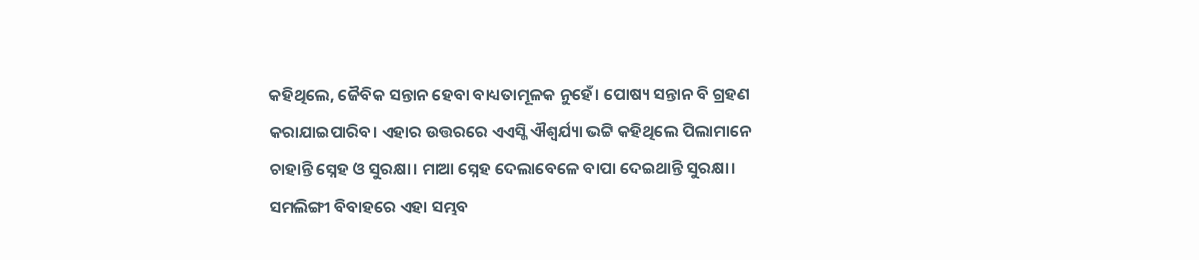କହିଥିଲେ, ଜୈବିକ ସନ୍ତାନ ହେବା ବାଧ୍ୟତାମୂଳକ ନୁହେଁ। ପୋଷ୍ୟ ସନ୍ତାନ ବି ଗ୍ରହଣ କରାଯାଇପାରିବ। ଏହାର ଉତ୍ତରରେ ଏଏସ୍ଜି ଐଶ୍ବର୍ଯ୍ୟା ଭଟ୍ଟି କହିଥିଲେ ପିଲାମାନେ ଚାହାନ୍ତି ସ୍ନେହ ଓ ସୁରକ୍ଷା। ମାଆ ସ୍ନେହ ଦେଲାବେଳେ ବାପା ଦେଇଥାନ୍ତି ସୁରକ୍ଷା। ସମଲିଙ୍ଗୀ ବିବାହରେ ଏହା ସମ୍ଭବ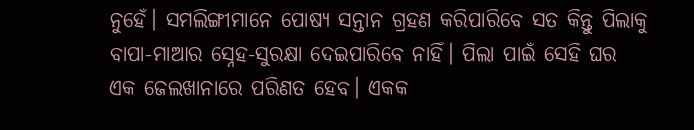ନୁହେଁ। ସମଲିଙ୍ଗୀମାନେ ପୋଷ୍ୟ ସନ୍ତାନ ଗ୍ରହଣ କରିପାରିବେ ସତ କିନ୍ତୁ ପିଲାକୁ ବାପା-ମାଆର ସ୍ନେହ-ସୁରକ୍ଷା ଦେଇପାରିବେ ନାହିଁ। ପିଲା ପାଇଁ ସେହି ଘର ଏକ ଜେଲଖାନାରେ ପରିଣତ ହେବ। ଏକକ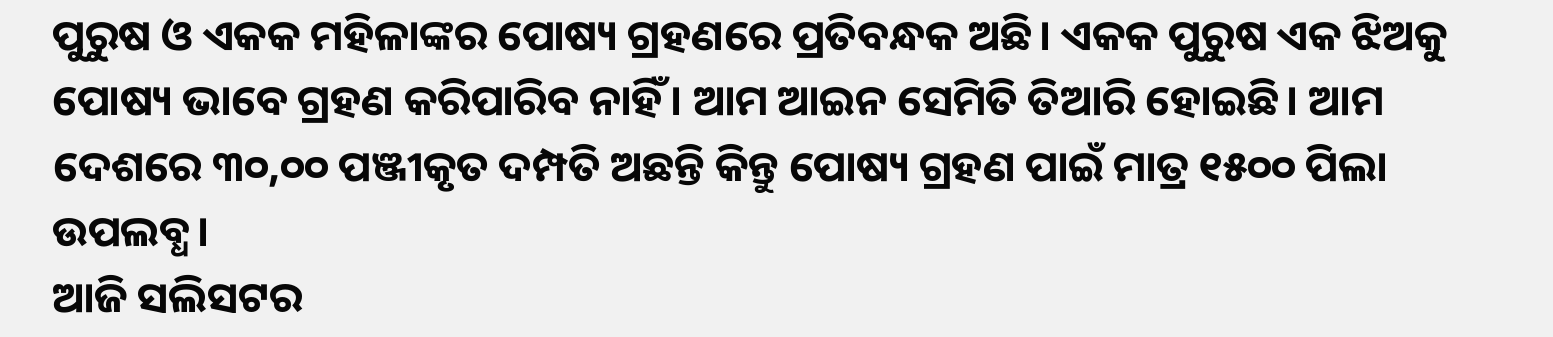ପୁରୁଷ ଓ ଏକକ ମହିଳାଙ୍କର ପୋଷ୍ୟ ଗ୍ରହଣରେ ପ୍ରତିବନ୍ଧକ ଅଛି। ଏକକ ପୁରୁଷ ଏକ ଝିଅକୁ ପୋଷ୍ୟ ଭାବେ ଗ୍ରହଣ କରିପାରିବ ନାହିଁ। ଆମ ଆଇନ ସେମିତି ତିଆରି ହୋଇଛି। ଆମ ଦେଶରେ ୩୦,୦୦ ପଞ୍ଜୀକୃତ ଦମ୍ପତି ଅଛନ୍ତି କିନ୍ତୁ ପୋଷ୍ୟ ଗ୍ରହଣ ପାଇଁ ମାତ୍ର ୧୫୦୦ ପିଲା ଉପଲବ୍ଧ।
ଆଜି ସଲିସଟର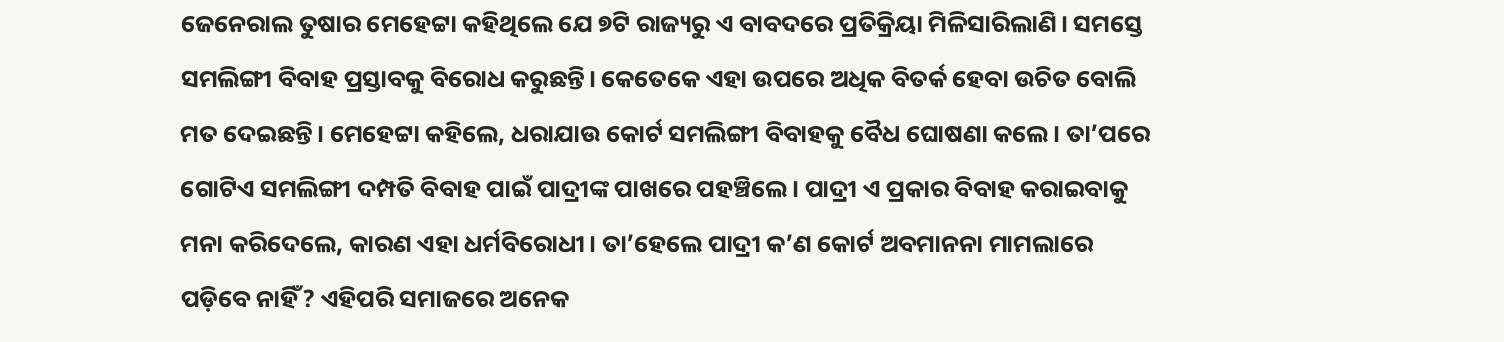ଜେନେରାଲ ତୁଷାର ମେହେଟ୍ଟା କହିଥିଲେ ଯେ ୭ଟି ରାଜ୍ୟରୁ ଏ ବାବଦରେ ପ୍ରତିକ୍ରିୟା ମିଳିସାରିଲାଣି। ସମସ୍ତେ ସମଲିଙ୍ଗୀ ବିବାହ ପ୍ରସ୍ତାବକୁ ବିରୋଧ କରୁଛନ୍ତି। କେତେକେ ଏହା ଉପରେ ଅଧିକ ବିତର୍କ ହେବା ଉଚିତ ବୋଲି ମତ ଦେଇଛନ୍ତି। ମେହେଟ୍ଟା କହିଲେ, ଧରାଯାଉ କୋର୍ଟ ସମଲିଙ୍ଗୀ ବିବାହକୁ ବୈଧ ଘୋଷଣା କଲେ। ତା’ପରେ ଗୋଟିଏ ସମଲିଙ୍ଗୀ ଦମ୍ପତି ବିବାହ ପାଇଁ ପାଦ୍ରୀଙ୍କ ପାଖରେ ପହଞ୍ଚିଲେ। ପାଦ୍ରୀ ଏ ପ୍ରକାର ବିବାହ କରାଇବାକୁ ମନା କରିଦେଲେ, କାରଣ ଏହା ଧର୍ମବିରୋଧୀ। ତା’ହେଲେ ପାଦ୍ରୀ କ’ଣ କୋର୍ଟ ଅବମାନନା ମାମଲାରେ ପଡ଼ିବେ ନାହିଁ? ଏହିପରି ସମାଜରେ ଅନେକ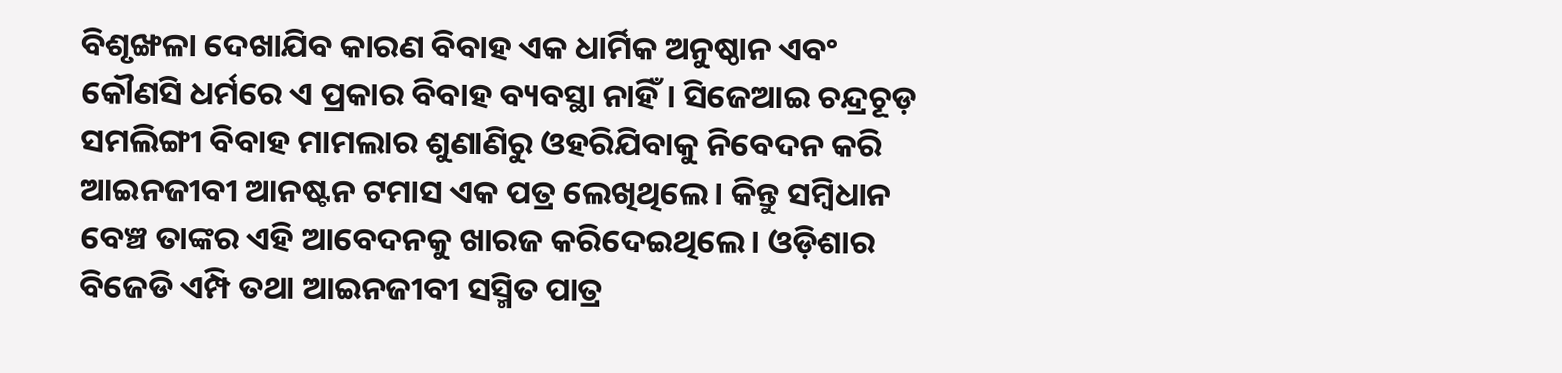ବିଶୃଙ୍ଖଳା ଦେଖାଯିବ କାରଣ ବିବାହ ଏକ ଧାର୍ମିକ ଅନୁଷ୍ଠାନ ଏବଂ କୌଣସି ଧର୍ମରେ ଏ ପ୍ରକାର ବିବାହ ବ୍ୟବସ୍ଥା ନାହିଁ। ସିଜେଆଇ ଚନ୍ଦ୍ରଚୂଡ଼ ସମଲିଙ୍ଗୀ ବିବାହ ମାମଲାର ଶୁଣାଣିରୁ ଓହରିଯିବାକୁ ନିବେଦନ କରି ଆଇନଜୀବୀ ଆନଷ୍ଟନ ଟମାସ ଏକ ପତ୍ର ଲେଖିଥିଲେ। କିନ୍ତୁ ସମ୍ବିଧାନ ବେଞ୍ଚ ତାଙ୍କର ଏହି ଆବେଦନକୁ ଖାରଜ କରିଦେଇଥିଲେ। ଓଡ଼ିଶାର ବିଜେଡି ଏମ୍ପି ତଥା ଆଇନଜୀବୀ ସସ୍ମିତ ପାତ୍ର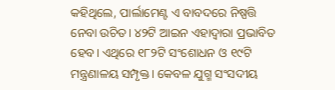କହିଥିଲେ, ପାର୍ଲାମେଣ୍ଟ ଏ ବାବଦରେ ନିଷ୍ପତ୍ତି ନେବା ଉଚିତ। ୪୨ଟି ଆଇନ ଏହାଦ୍ବାରା ପ୍ରଭାବିତ ହେବ। ଏଥିରେ ୧୮୨ଟି ସଂଶୋଧନ ଓ ୧୯ଟି ମନ୍ତ୍ରଣାଳୟ ସମ୍ପୃକ୍ତ। କେବଳ ଯୁଗ୍ମ ସଂସଦୀୟ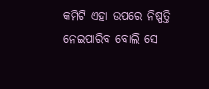କମିଟି ଏହା ଉପରେ ନିଷ୍ପତ୍ତି ନେଇପାରିବ ବୋଲି ସେ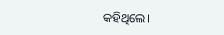କହିଥିଲେ।